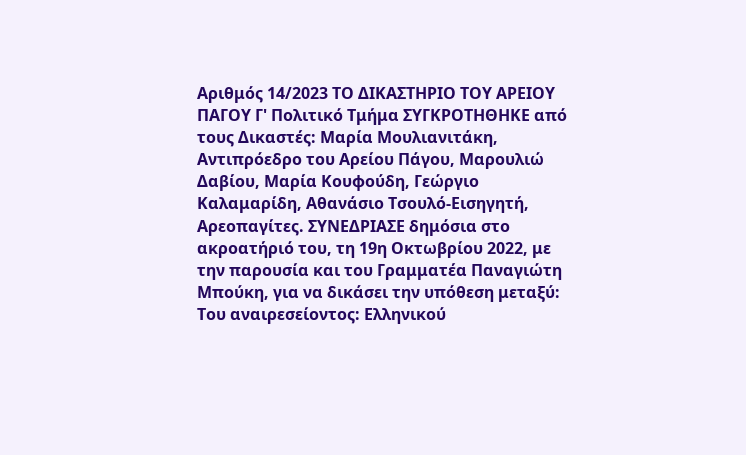Αριθμός 14/2023 ΤΟ ΔΙΚΑΣΤΗΡΙΟ ΤΟΥ ΑΡΕΙΟΥ ΠΑΓΟΥ Γ' Πολιτικό Τμήμα ΣΥΓΚΡΟΤΗΘΗΚΕ από τους Δικαστές: Μαρία Μουλιανιτάκη, Αντιπρόεδρο του Αρείου Πάγου, Μαρουλιώ Δαβίου, Μαρία Κουφούδη, Γεώργιο Καλαμαρίδη, Αθανάσιο Τσουλό-Εισηγητή, Αρεοπαγίτες. ΣΥΝΕΔΡΙΑΣΕ δημόσια στο ακροατήριό του, τη 19η Οκτωβρίου 2022, με την παρουσία και του Γραμματέα Παναγιώτη Μπούκη, για να δικάσει την υπόθεση μεταξύ: Του αναιρεσείοντος: Ελληνικού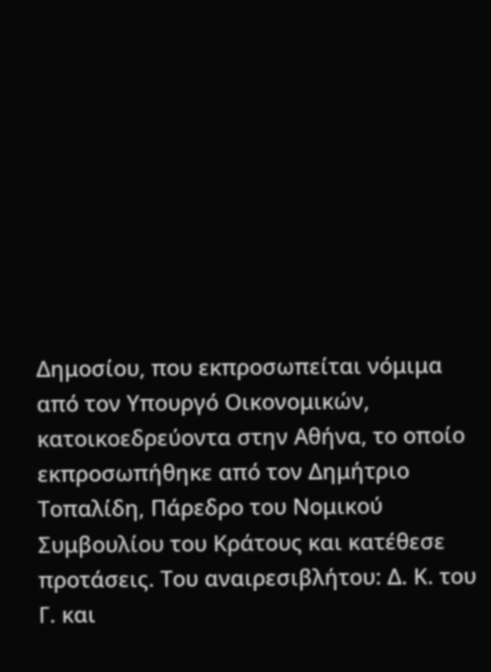Δημοσίου, που εκπροσωπείται νόμιμα από τον Υπουργό Οικονομικών, κατοικοεδρεύοντα στην Αθήνα, το οποίο εκπροσωπήθηκε από τον Δημήτριο Τοπαλίδη, Πάρεδρο του Νομικού Συμβουλίου του Κράτους και κατέθεσε προτάσεις. Του αναιρεσιβλήτου: Δ. Κ. του Γ. και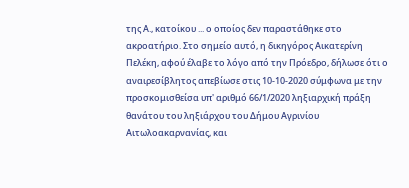της Α., κατοίκου ... ο οποίος δεν παραστάθηκε στο ακροατήριο. Στο σημείο αυτό, η δικηγόρος Αικατερίνη Πελέκη, αφού έλαβε το λόγο από την Πρόεδρο, δήλωσε ότι ο αναιρεσίβλητος απεβίωσε στις 10-10-2020 σύμφωνα με την προσκομισθείσα υπ' αριθμό 66/1/2020 ληξιαρχική πράξη θανάτου του ληξιάρχου του Δήμου Αγρινίου Αιτωλοακαρνανίας, και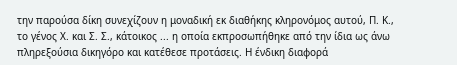την παρούσα δίκη συνεχίζουν η μοναδική εκ διαθήκης κληρονόμος αυτού, Π. Κ., το γένος Χ. και Σ. Σ., κάτοικος ... η οποία εκπροσωπήθηκε από την ίδια ως άνω πληρεξούσια δικηγόρο και κατέθεσε προτάσεις. Η ένδικη διαφορά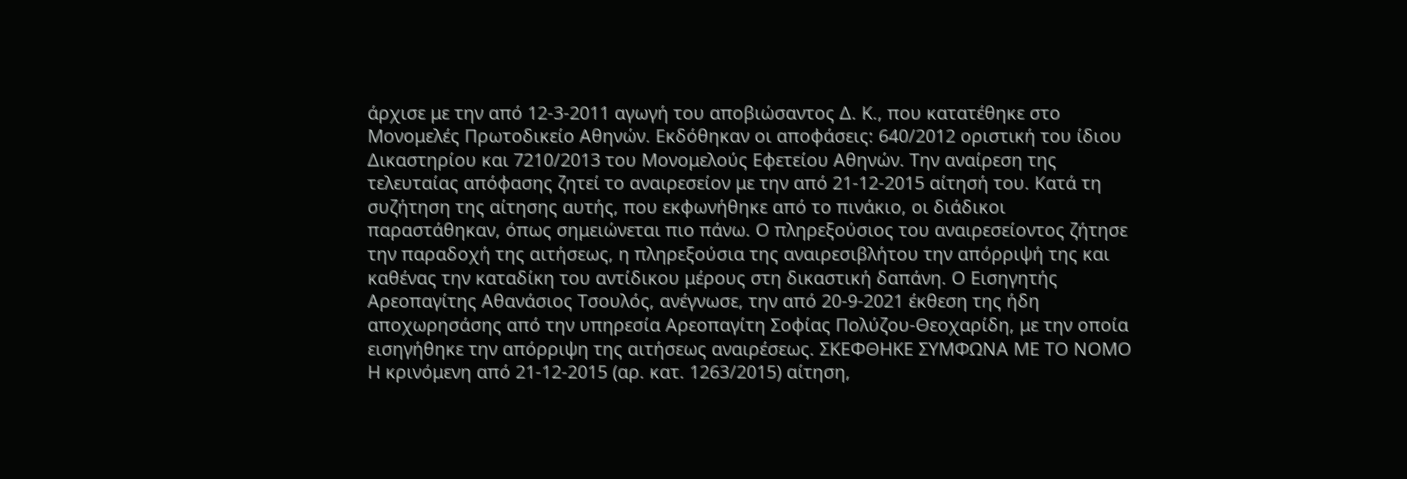άρχισε με την από 12-3-2011 αγωγή του αποβιώσαντος Δ. Κ., που κατατέθηκε στο Μονομελές Πρωτοδικείο Αθηνών. Εκδόθηκαν οι αποφάσεις: 640/2012 οριστική του ίδιου Δικαστηρίου και 7210/2013 του Μονομελούς Εφετείου Αθηνών. Την αναίρεση της τελευταίας απόφασης ζητεί το αναιρεσείον με την από 21-12-2015 αίτησή του. Κατά τη συζήτηση της αίτησης αυτής, που εκφωνήθηκε από το πινάκιο, οι διάδικοι παραστάθηκαν, όπως σημειώνεται πιο πάνω. Ο πληρεξούσιος του αναιρεσείοντος ζήτησε την παραδοχή της αιτήσεως, η πληρεξούσια της αναιρεσιβλήτου την απόρριψή της και καθένας την καταδίκη του αντίδικου μέρους στη δικαστική δαπάνη. Ο Εισηγητής Αρεοπαγίτης Αθανάσιος Τσουλός, ανέγνωσε, την από 20-9-2021 έκθεση της ήδη αποχωρησάσης από την υπηρεσία Αρεοπαγίτη Σοφίας Πολύζου-Θεοχαρίδη, με την οποία εισηγήθηκε την απόρριψη της αιτήσεως αναιρέσεως. ΣΚΕΦΘΗΚΕ ΣΥΜΦΩΝΑ ΜΕ ΤΟ ΝΟΜΟ Η κρινόμενη από 21-12-2015 (αρ. κατ. 1263/2015) αίτηση,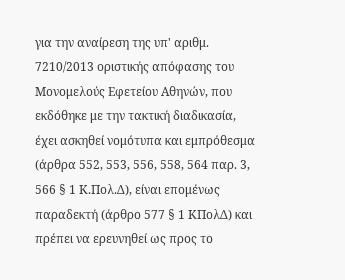για την αναίρεση της υπ' αριθμ. 7210/2013 οριστικής απόφασης του Μονομελούς Εφετείου Αθηνών, που εκδόθηκε με την τακτική διαδικασία, έχει ασκηθεί νομότυπα και εμπρόθεσμα (άρθρα 552, 553, 556, 558, 564 παρ. 3, 566 § 1 Κ.Πολ.Δ), είναι επομένως παραδεκτή (άρθρο 577 § 1 ΚΠολΔ) και πρέπει να ερευνηθεί ως προς το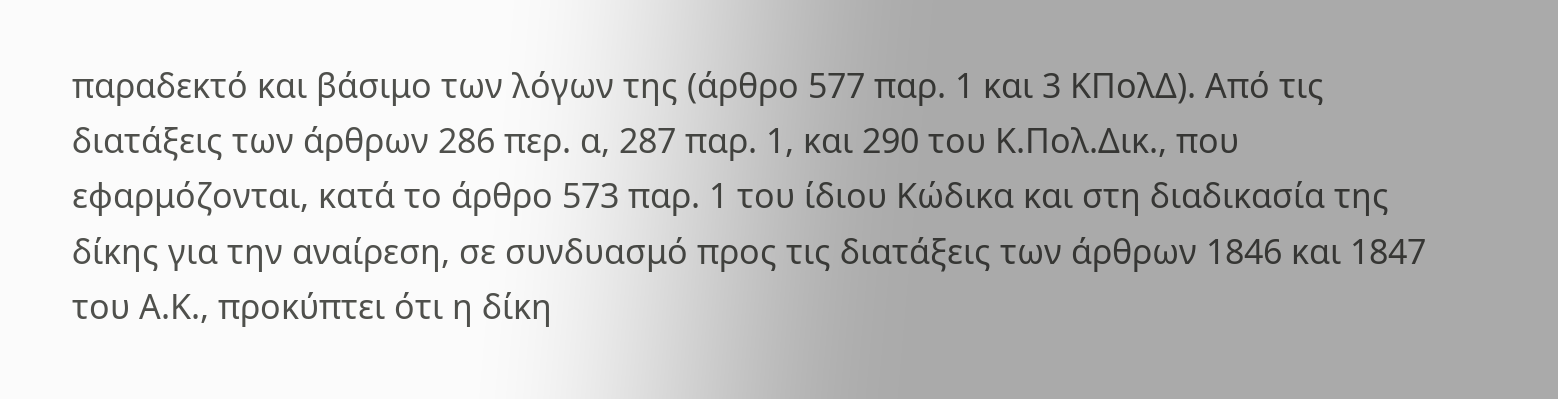παραδεκτό και βάσιμο των λόγων της (άρθρο 577 παρ. 1 και 3 ΚΠολΔ). Από τις διατάξεις των άρθρων 286 περ. α, 287 παρ. 1, και 290 του Κ.Πολ.Δικ., που εφαρμόζονται, κατά το άρθρο 573 παρ. 1 του ίδιου Κώδικα και στη διαδικασία της δίκης για την αναίρεση, σε συνδυασμό προς τις διατάξεις των άρθρων 1846 και 1847 του Α.Κ., προκύπτει ότι η δίκη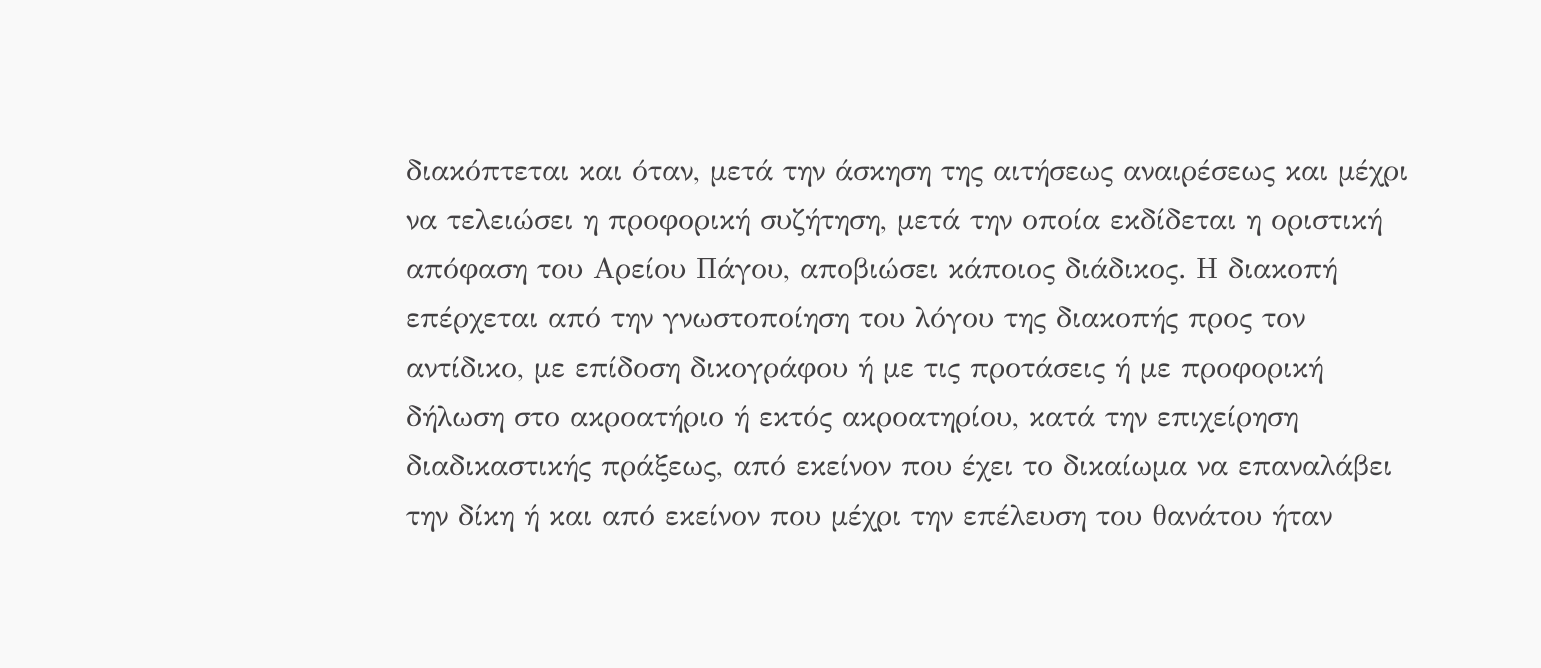διακόπτεται και όταν, μετά την άσκηση της αιτήσεως αναιρέσεως και μέχρι να τελειώσει η προφορική συζήτηση, μετά την οποία εκδίδεται η οριστική απόφαση του Αρείου Πάγου, αποβιώσει κάποιος διάδικος. Η διακοπή επέρχεται από την γνωστοποίηση του λόγου της διακοπής προς τον αντίδικο, με επίδοση δικογράφου ή με τις προτάσεις ή με προφορική δήλωση στο ακροατήριο ή εκτός ακροατηρίου, κατά την επιχείρηση διαδικαστικής πράξεως, από εκείνον που έχει το δικαίωμα να επαναλάβει την δίκη ή και από εκείνον που μέχρι την επέλευση του θανάτου ήταν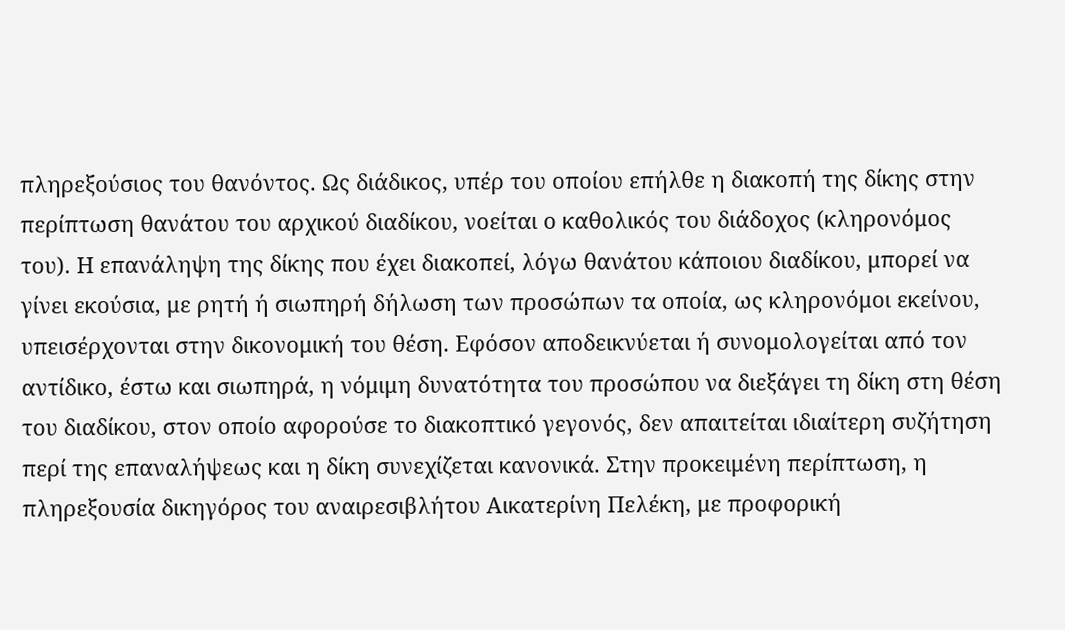πληρεξούσιος του θανόντος. Ως διάδικος, υπέρ του οποίου επήλθε η διακοπή της δίκης στην περίπτωση θανάτου του αρχικού διαδίκου, νοείται ο καθολικός του διάδοχος (κληρονόμος του). Η επανάληψη της δίκης που έχει διακοπεί, λόγω θανάτου κάποιου διαδίκου, μπορεί να γίνει εκούσια, με ρητή ή σιωπηρή δήλωση των προσώπων τα οποία, ως κληρονόμοι εκείνου, υπεισέρχονται στην δικονομική του θέση. Εφόσον αποδεικνύεται ή συνομολογείται από τον αντίδικο, έστω και σιωπηρά, η νόμιμη δυνατότητα του προσώπου να διεξάγει τη δίκη στη θέση του διαδίκου, στον οποίο αφορούσε το διακοπτικό γεγονός, δεν απαιτείται ιδιαίτερη συζήτηση περί της επαναλήψεως και η δίκη συνεχίζεται κανονικά. Στην προκειμένη περίπτωση, η πληρεξουσία δικηγόρος του αναιρεσιβλήτου Αικατερίνη Πελέκη, με προφορική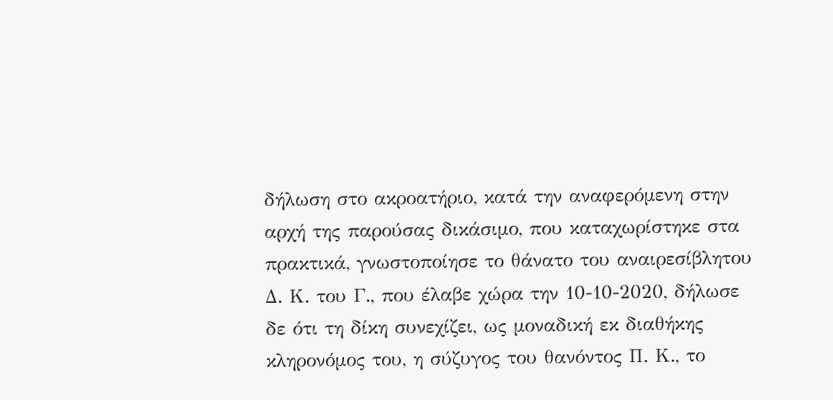δήλωση στο ακροατήριο, κατά την αναφερόμενη στην αρχή της παρούσας δικάσιμο, που καταχωρίστηκε στα πρακτικά, γνωστοποίησε το θάνατο του αναιρεσίβλητου Δ. Κ. του Γ., που έλαβε χώρα την 10-10-2020, δήλωσε δε ότι τη δίκη συνεχίζει, ως μοναδική εκ διαθήκης κληρονόμος του, η σύζυγος του θανόντος Π. Κ., το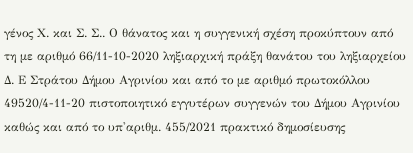γένος Χ. και Σ. Σ.. Ο θάνατος και η συγγενική σχέση προκύπτουν από τη με αριθμό 66/11-10-2020 ληξιαρχική πράξη θανάτου του ληξιαρχείου Δ. Ε Στράτου Δήμου Αγρινίου και από το με αριθμό πρωτοκόλλου 49520/4-11-20 πιστοποιητικό εγγυτέρων συγγενών του Δήμου Αγρινίου καθώς και από το υπ'αριθμ. 455/2021 πρακτικό δημοσίευσης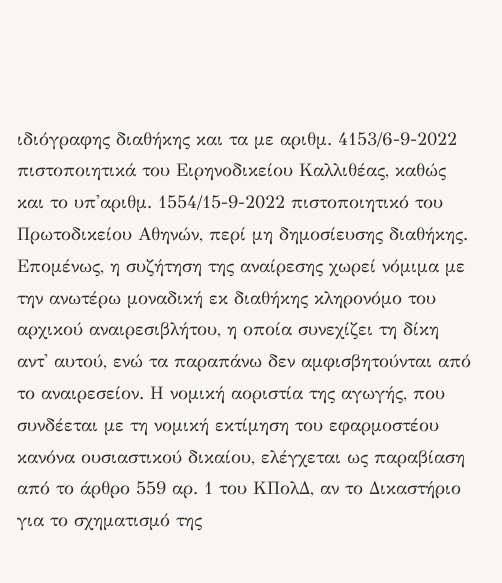ιδιόγραφης διαθήκης και τα με αριθμ. 4153/6-9-2022 πιστοποιητικά του Ειρηνοδικείου Καλλιθέας, καθώς και το υπ'αριθμ. 1554/15-9-2022 πιστοποιητικό του Πρωτοδικείου Αθηνών, περί μη δημοσίευσης διαθήκης. Επομένως, η συζήτηση της αναίρεσης χωρεί νόμιμα με την ανωτέρω μοναδική εκ διαθήκης κληρονόμο του αρχικού αναιρεσιβλήτου, η οποία συνεχίζει τη δίκη αντ' αυτού, ενώ τα παραπάνω δεν αμφισβητούνται από το αναιρεσείον. Η νομική αοριστία της αγωγής, που συνδέεται με τη νομική εκτίμηση του εφαρμοστέου κανόνα ουσιαστικού δικαίου, ελέγχεται ως παραβίαση από το άρθρο 559 αρ. 1 του ΚΠολΔ, αν το Δικαστήριο για το σχηματισμό της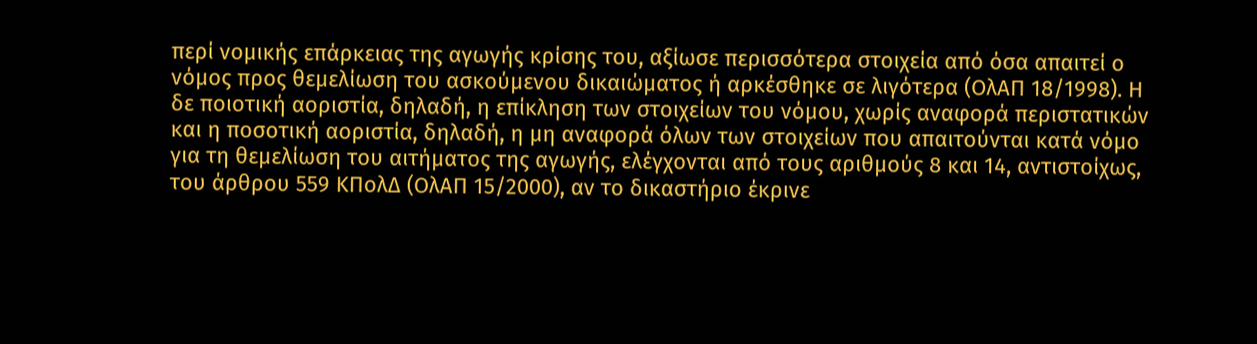περί νομικής επάρκειας της αγωγής κρίσης του, αξίωσε περισσότερα στοιχεία από όσα απαιτεί ο νόμος προς θεμελίωση του ασκούμενου δικαιώματος ή αρκέσθηκε σε λιγότερα (ΟλΑΠ 18/1998). Η δε ποιοτική αοριστία, δηλαδή, η επίκληση των στοιχείων του νόμου, χωρίς αναφορά περιστατικών και η ποσοτική αοριστία, δηλαδή, η μη αναφορά όλων των στοιχείων που απαιτούνται κατά νόμο για τη θεμελίωση του αιτήματος της αγωγής, ελέγχονται από τους αριθμούς 8 και 14, αντιστοίχως, του άρθρου 559 ΚΠολΔ (ΟλΑΠ 15/2000), αν το δικαστήριο έκρινε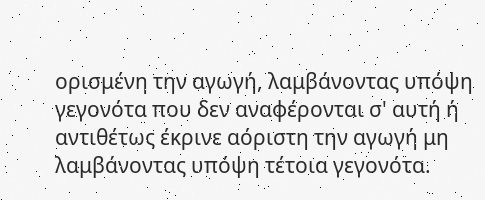ορισμένη την αγωγή, λαμβάνοντας υπόψη γεγονότα που δεν αναφέρονται σ' αυτή ή αντιθέτως έκρινε αόριστη την αγωγή μη λαμβάνοντας υπόψη τέτοια γεγονότα.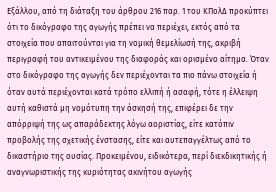Εξάλλου, από τη διάταξη του άρθρου 216 παρ. 1 του ΚΠολΔ προκύπτει ότι το δικόγραφο της αγωγής πρέπει να περιέχει, εκτός από τα στοιχεία που απαιτούνται για τη νομική θεμελίωσή της, ακριβή περιγραφή του αντικειμένου της διαφοράς και ορισμένο αίτημα. Όταν στο δικόγραφο της αγωγής δεν περιέχονται τα πιο πάνω στοιχεία ή όταν αυτά περιέχονται κατά τρόπο ελλιπή ή ασαφή, τότε η έλλειψη αυτή καθιστά μη νομότυπη την άσκησή της, επιφέρει δε την απόρριψή της ως απαράδεκτης λόγω αοριστίας, είτε κατόπιν προβολής της σχετικής ένστασης, είτε και αυτεπαγγέλτως από το δικαστήριο της ουσίας. Προκειμένου, ειδικότερα, περί διεκδικητικής ή αναγνωριστικής της κυριότητας ακινήτου αγωγής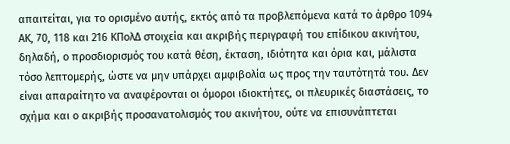απαιτείται, για το ορισμένο αυτής, εκτός από τα προβλεπόμενα κατά το άρθρο 1094 ΑΚ, 70, 118 και 216 ΚΠολΔ στοιχεία και ακριβής περιγραφή του επίδικου ακινήτου, δηλαδή, ο προσδιορισμός του κατά θέση, έκταση, ιδιότητα και όρια και, μάλιστα τόσο λεπτομερής, ώστε να μην υπάρχει αμφιβολία ως προς την ταυτότητά του. Δεν είναι απαραίτητο να αναφέρονται οι όμοροι ιδιοκτήτες, οι πλευρικές διαστάσεις, το σχήμα και ο ακριβής προσανατολισμός του ακινήτου, ούτε να επισυνάπτεται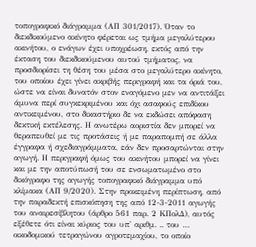τοπογραφικό διάγραμμα (ΑΠ 301/2017). Όταν το διεκδικούμενο ακίνητο φέρεται ως τμήμα μεγαλύτερου ακινήτου, ο ενάγων έχει υποχρέωση, εκτός από την έκταση του διεκδικούμενου αυτού τμήματος, να προσδιορίσει τη θέση του μέσα στο μεγαλύτερο ακίνητο, του οποίου έχει γίνει ακριβής περιγραφή και τα όριά του, ώστε να είναι δυνατόν στον εναγόμενο μεν να αντιτάξει άμυνα περί συγκεκριμένου και όχι ασαφούς επιδίκου αντικειμένου, στο δικαστήριο δε να εκδώσει απόφαση δεκτική εκτέλεσης. Η ανωτέρω αοριστία δεν μπορεί να θεραπευθεί με τις προτάσεις ή με παραπομπή σε άλλα έγγραφα ή σχεδιαγράμματα, εάν δεν προσαρτώνται στην αγωγή. Η περιγραφή όμως του ακινήτου μπορεί να γίνει και με την αποτύπωσή του σε ενσωματωμένο στο δικόγραφο της αγωγής τοπογραφικό διάγραμμα υπό κλίμακα (ΑΠ 9/2020). Στην προκειμένη περίπτωση, από την παραδεκτή επισκόπηση της από 12-3-2011 αγωγής του αναιρεσίβλητου (άρθρο 561 παρ. 2 ΚΠολΔ), αυτός εξέθετε ότι είναι κύριος του υπ' αριθμ. .. του … οικοδομικού τετραγώνου αγροτεμαχίου, το οποίο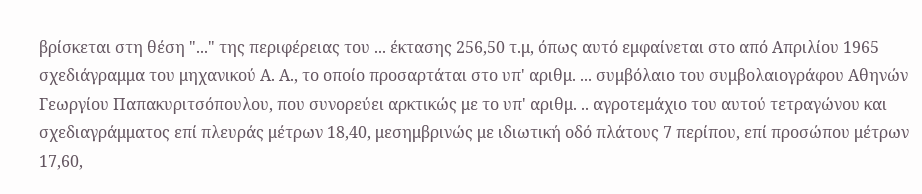βρίσκεται στη θέση "..." της περιφέρειας του ... έκτασης 256,50 τ.μ, όπως αυτό εμφαίνεται στο από Απριλίου 1965 σχεδιάγραμμα του μηχανικού Α. Α., το οποίο προσαρτάται στο υπ' αριθμ. ... συμβόλαιο του συμβολαιογράφου Αθηνών Γεωργίου Παπακυριτσόπουλου, που συνορεύει αρκτικώς με το υπ' αριθμ. .. αγροτεμάχιο του αυτού τετραγώνου και σχεδιαγράμματος επί πλευράς μέτρων 18,40, μεσημβρινώς με ιδιωτική οδό πλάτους 7 περίπου, επί προσώπου μέτρων 17,60,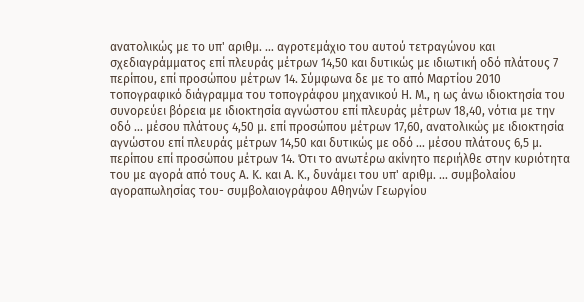ανατολικώς με το υπ' αριθμ. … αγροτεμάχιο του αυτού τετραγώνου και σχεδιαγράμματος επί πλευράς μέτρων 14,50 και δυτικώς με ιδιωτική οδό πλάτους 7 περίπου, επί προσώπου μέτρων 14. Σύμφωνα δε με το από Μαρτίου 2010 τοπογραφικό διάγραμμα του τοπογράφου μηχανικού Η. Μ., η ως άνω ιδιοκτησία του συνορεύει βόρεια με ιδιοκτησία αγνώστου επί πλευράς μέτρων 18,40, νότια με την οδό ... μέσου πλάτους 4,50 μ. επί προσώπου μέτρων 17,60, ανατολικώς με ιδιοκτησία αγνώστου επί πλευράς μέτρων 14,50 και δυτικώς με οδό ... μέσου πλάτους 6,5 μ. περίπου επί προσώπου μέτρων 14. Ότι το ανωτέρω ακίνητο περιήλθε στην κυριότητα του με αγορά από τους Α. Κ. και Α. Κ., δυνάμει του υπ' αριθμ. ... συμβολαίου αγοραπωλησίας του- συμβολαιογράφου Αθηνών Γεωργίου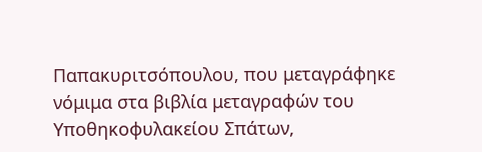Παπακυριτσόπουλου, που μεταγράφηκε νόμιμα στα βιβλία μεταγραφών του Υποθηκοφυλακείου Σπάτων,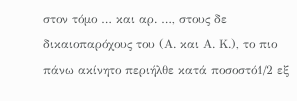στον τόμο … και αρ. …, στους δε δικαιοπαρόχους του (Α. και Α. Κ.), το πιο πάνω ακίνητο περιήλθε κατά ποσοστό1/2 εξ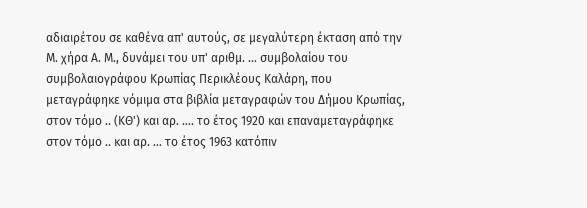αδιαιρέτου σε καθένα απ' αυτούς, σε μεγαλύτερη έκταση από την Μ. χήρα Α. Μ., δυνάμει του υπ' αριθμ. ... συμβολαίου του συμβολαιογράφου Κρωπίας Περικλέους Καλάρη, που μεταγράφηκε νόμιμα στα βιβλία μεταγραφών του Δήμου Κρωπίας, στον τόμο .. (ΚΘ') και αρ. …. το έτος 1920 και επαναμεταγράφηκε στον τόμο .. και αρ. … το έτος 1963 κατόπιν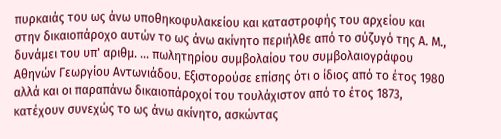πυρκαιάς του ως άνω υποθηκοφυλακείου και καταστροφής του αρχείου και στην δικαιοπάροχο αυτών το ως άνω ακίνητο περιήλθε από το σύζυγό της Α. Μ., δυνάμει του υπ' αριθμ. ... πωλητηρίου συμβολαίου του συμβολαιογράφου Αθηνών Γεωργίου Αντωνιάδου. Εξιστορούσε επίσης ότι ο ίδιος από το έτος 1980 αλλά και οι παραπάνω δικαιοπάροχοί του τουλάχιστον από το έτος 1873, κατέχουν συνεχώς το ως άνω ακίνητο, ασκώντας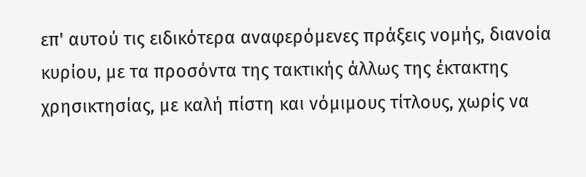επ' αυτού τις ειδικότερα αναφερόμενες πράξεις νομής, διανοία κυρίου, με τα προσόντα της τακτικής άλλως της έκτακτης χρησικτησίας, με καλή πίστη και νόμιμους τίτλους, χωρίς να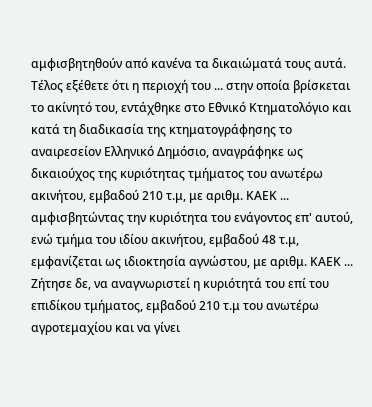αμφισβητηθούν από κανένα τα δικαιώματά τους αυτά. Τέλος εξέθετε ότι η περιοχή του ... στην οποία βρίσκεται το ακίνητό του, εντάχθηκε στο Εθνικό Κτηματολόγιο και κατά τη διαδικασία της κτηματογράφησης το αναιρεσείον Ελληνικό Δημόσιο, αναγράφηκε ως δικαιούχος της κυριότητας τμήματος του ανωτέρω ακινήτου, εμβαδού 210 τ.μ, με αριθμ. ΚΑΕΚ ... αμφισβητώντας την κυριότητα του ενάγοντος επ' αυτού, ενώ τμήμα του ιδίου ακινήτου, εμβαδού 48 τ.μ, εμφανίζεται ως ιδιοκτησία αγνώστου, με αριθμ. ΚΑΕΚ ... Ζήτησε δε, να αναγνωριστεί η κυριότητά του επί του επιδίκου τμήματος, εμβαδού 210 τ.μ του ανωτέρω αγροτεμαχίου και να γίνει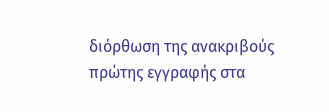διόρθωση της ανακριβούς πρώτης εγγραφής στα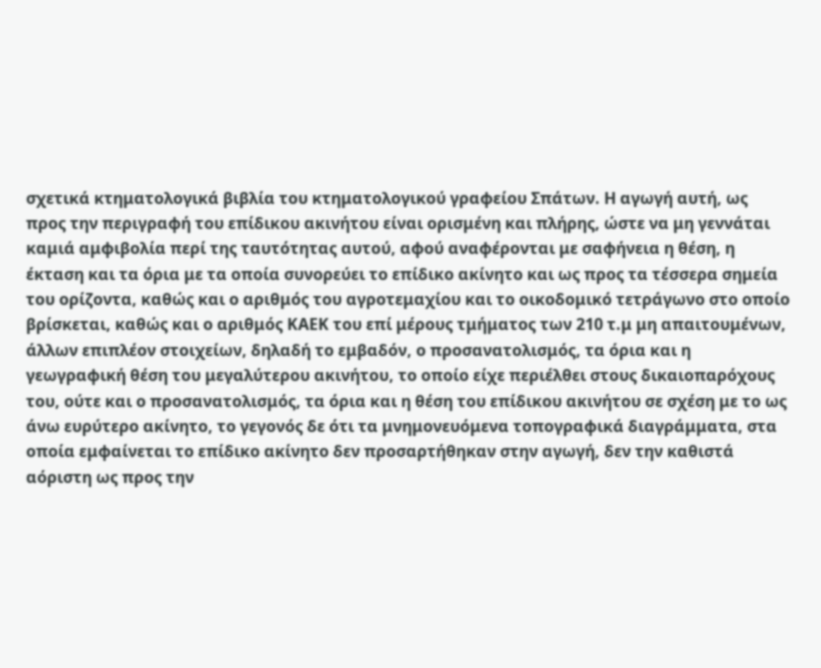σχετικά κτηματολογικά βιβλία του κτηματολογικού γραφείου Σπάτων. Η αγωγή αυτή, ως προς την περιγραφή του επίδικου ακινήτου είναι ορισμένη και πλήρης, ώστε να μη γεννάται καμιά αμφιβολία περί της ταυτότητας αυτού, αφού αναφέρονται με σαφήνεια η θέση, η έκταση και τα όρια με τα οποία συνορεύει το επίδικο ακίνητο και ως προς τα τέσσερα σημεία του ορίζοντα, καθώς και ο αριθμός του αγροτεμαχίου και το οικοδομικό τετράγωνο στο οποίο βρίσκεται, καθώς και ο αριθμός ΚΑΕΚ του επί μέρους τμήματος των 210 τ.μ μη απαιτουμένων, άλλων επιπλέον στοιχείων, δηλαδή το εμβαδόν, ο προσανατολισμός, τα όρια και η γεωγραφική θέση του μεγαλύτερου ακινήτου, το οποίο είχε περιέλθει στους δικαιοπαρόχους του, ούτε και ο προσανατολισμός, τα όρια και η θέση του επίδικου ακινήτου σε σχέση με το ως άνω ευρύτερο ακίνητο, το γεγονός δε ότι τα μνημονευόμενα τοπογραφικά διαγράμματα, στα οποία εμφαίνεται το επίδικο ακίνητο δεν προσαρτήθηκαν στην αγωγή, δεν την καθιστά αόριστη ως προς την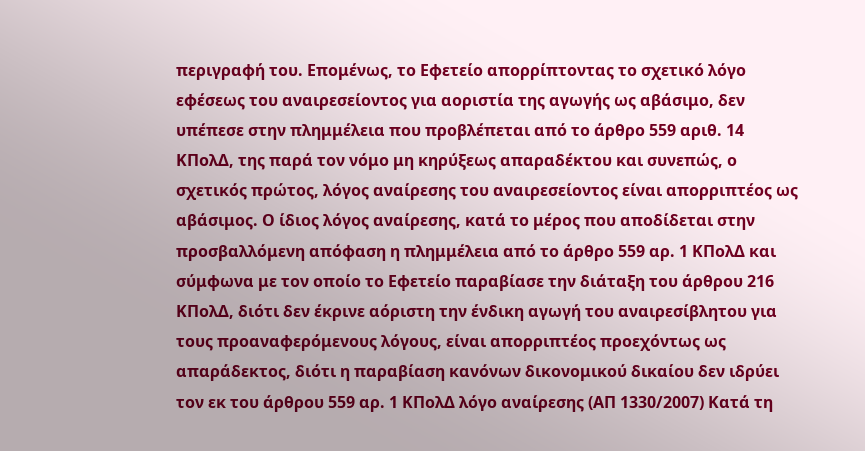περιγραφή του. Επομένως, το Εφετείο απορρίπτοντας το σχετικό λόγο εφέσεως του αναιρεσείοντος για αοριστία της αγωγής ως αβάσιμο, δεν υπέπεσε στην πλημμέλεια που προβλέπεται από το άρθρο 559 αριθ. 14 ΚΠολΔ, της παρά τον νόμο μη κηρύξεως απαραδέκτου και συνεπώς, ο σχετικός πρώτος, λόγος αναίρεσης του αναιρεσείοντος είναι απορριπτέος ως αβάσιμος. Ο ίδιος λόγος αναίρεσης, κατά το μέρος που αποδίδεται στην προσβαλλόμενη απόφαση η πλημμέλεια από το άρθρο 559 αρ. 1 ΚΠολΔ και σύμφωνα με τον οποίο το Εφετείο παραβίασε την διάταξη του άρθρου 216 ΚΠολΔ, διότι δεν έκρινε αόριστη την ένδικη αγωγή του αναιρεσίβλητου για τους προαναφερόμενους λόγους, είναι απορριπτέος προεχόντως ως απαράδεκτος, διότι η παραβίαση κανόνων δικονομικού δικαίου δεν ιδρύει τον εκ του άρθρου 559 αρ. 1 ΚΠολΔ λόγο αναίρεσης (ΑΠ 1330/2007) Κατά τη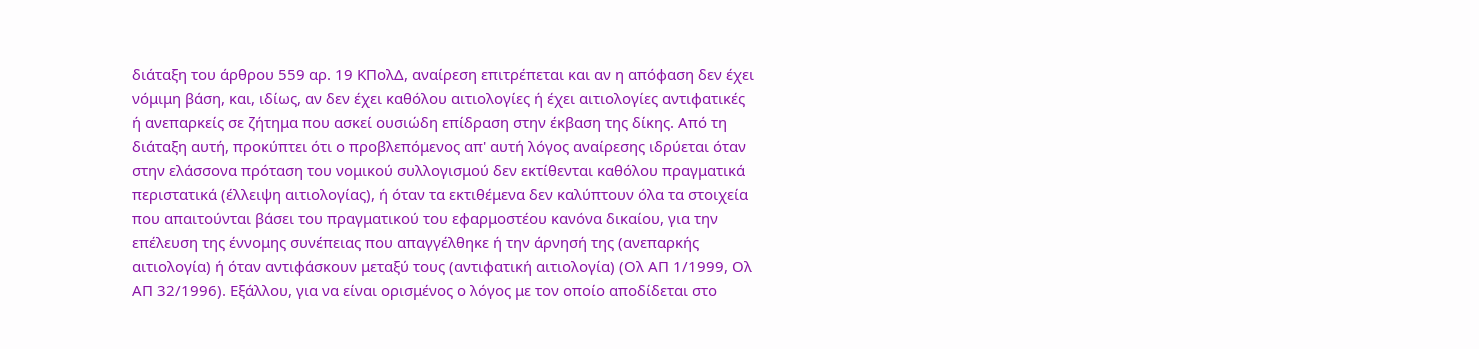διάταξη του άρθρου 559 αρ. 19 ΚΠολΔ, αναίρεση επιτρέπεται και αν η απόφαση δεν έχει νόμιμη βάση, και, ιδίως, αν δεν έχει καθόλου αιτιολογίες ή έχει αιτιολογίες αντιφατικές ή ανεπαρκείς σε ζήτημα που ασκεί ουσιώδη επίδραση στην έκβαση της δίκης. Από τη διάταξη αυτή, προκύπτει ότι ο προβλεπόμενος απ' αυτή λόγος αναίρεσης ιδρύεται όταν στην ελάσσονα πρόταση του νομικού συλλογισμού δεν εκτίθενται καθόλου πραγματικά περιστατικά (έλλειψη αιτιολογίας), ή όταν τα εκτιθέμενα δεν καλύπτουν όλα τα στοιχεία που απαιτούνται βάσει του πραγματικού του εφαρμοστέου κανόνα δικαίου, για την επέλευση της έννομης συνέπειας που απαγγέλθηκε ή την άρνησή της (ανεπαρκής αιτιολογία) ή όταν αντιφάσκουν μεταξύ τους (αντιφατική αιτιολογία) (Ολ ΑΠ 1/1999, Ολ ΑΠ 32/1996). Εξάλλου, για να είναι ορισμένος ο λόγος με τον οποίο αποδίδεται στο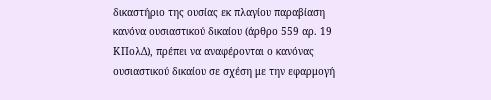δικαστήριο της ουσίας εκ πλαγίου παραβίαση κανόνα ουσιαστικού δικαίου (άρθρο 559 αρ. 19 ΚΠολΔ), πρέπει να αναφέρονται ο κανόνας ουσιαστικού δικαίου σε σχέση με την εφαρμογή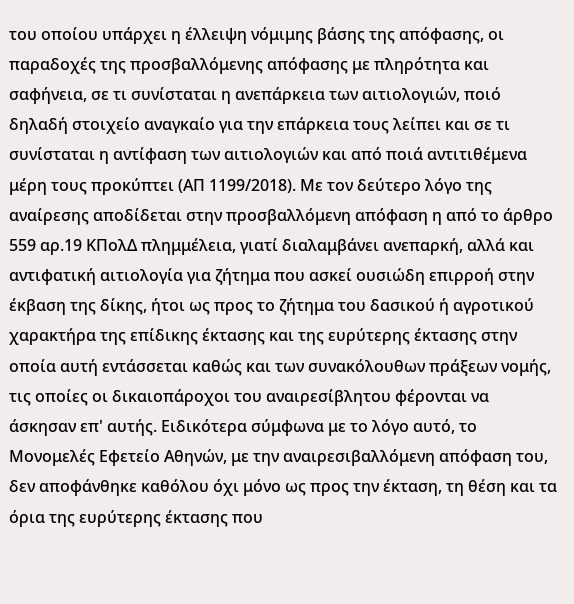του οποίου υπάρχει η έλλειψη νόμιμης βάσης της απόφασης, οι παραδοχές της προσβαλλόμενης απόφασης με πληρότητα και σαφήνεια, σε τι συνίσταται η ανεπάρκεια των αιτιολογιών, ποιό δηλαδή στοιχείο αναγκαίο για την επάρκεια τους λείπει και σε τι συνίσταται η αντίφαση των αιτιολογιών και από ποιά αντιτιθέμενα μέρη τους προκύπτει (ΑΠ 1199/2018). Με τον δεύτερο λόγο της αναίρεσης αποδίδεται στην προσβαλλόμενη απόφαση η από το άρθρο 559 αρ.19 ΚΠολΔ πλημμέλεια, γιατί διαλαμβάνει ανεπαρκή, αλλά και αντιφατική αιτιολογία για ζήτημα που ασκεί ουσιώδη επιρροή στην έκβαση της δίκης, ήτοι ως προς το ζήτημα του δασικού ή αγροτικού χαρακτήρα της επίδικης έκτασης και της ευρύτερης έκτασης στην οποία αυτή εντάσσεται καθώς και των συνακόλουθων πράξεων νομής, τις οποίες οι δικαιοπάροχοι του αναιρεσίβλητου φέρονται να άσκησαν επ' αυτής. Ειδικότερα σύμφωνα με το λόγο αυτό, το Μονομελές Εφετείο Αθηνών, με την αναιρεσιβαλλόμενη απόφαση του, δεν αποφάνθηκε καθόλου όχι μόνο ως προς την έκταση, τη θέση και τα όρια της ευρύτερης έκτασης που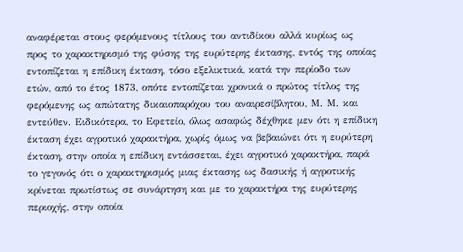αναφέρεται στους φερόμενους τίτλους του αντιδίκου αλλά κυρίως ως προς το χαρακτηρισμό της φύσης της ευρύτερης έκτασης, εντός της οποίας εντοπίζεται η επίδικη έκταση, τόσο εξελικτικά, κατά την περίοδο των ετών, από το έτος 1873, οπότε εντοπίζεται χρονικά ο πρώτος τίτλος της φερόμενης ως απώτατης δικαιοπαρόχου του αναιρεσίβλητου, Μ. Μ. και εντεύθεν. Ειδικότερα, το Εφετείο, όλως ασαφώς δέχθηκε μεν ότι η επίδικη έκταση έχει αγροτικό χαρακτήρα, χωρίς όμως να βεβαιώνει ότι η ευρύτερη έκταση, στην οποία η επίδικη εντάσσεται, έχει αγροτικό χαρακτήρα, παρά το γεγονός ότι ο χαρακτηρισμός μιας έκτασης ως δασικής ή αγροτικής κρίνεται πρωτίστως σε συνάρτηση και με το χαρακτήρα της ευρύτερης περιοχής, στην οποία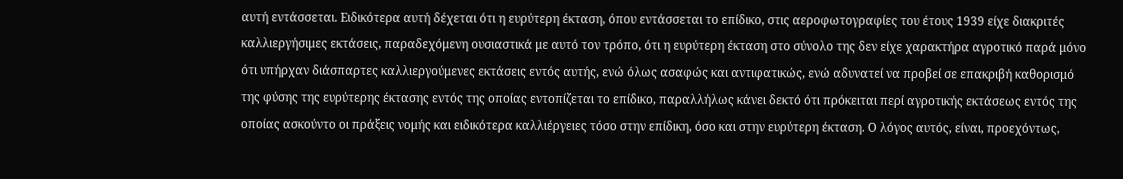αυτή εντάσσεται. Ειδικότερα αυτή δέχεται ότι η ευρύτερη έκταση, όπου εντάσσεται το επίδικο, στις αεροφωτογραφίες του έτους 1939 είχε διακριτές καλλιεργήσιμες εκτάσεις, παραδεχόμενη ουσιαστικά με αυτό τον τρόπο, ότι η ευρύτερη έκταση στο σύνολο της δεν είχε χαρακτήρα αγροτικό παρά μόνο ότι υπήρχαν διάσπαρτες καλλιεργούμενες εκτάσεις εντός αυτής, ενώ όλως ασαφώς και αντιφατικώς, ενώ αδυνατεί να προβεί σε επακριβή καθορισμό της φύσης της ευρύτερης έκτασης εντός της οποίας εντοπίζεται το επίδικο, παραλλήλως κάνει δεκτό ότι πρόκειται περί αγροτικής εκτάσεως εντός της οποίας ασκούντο οι πράξεις νομής και ειδικότερα καλλιέργειες τόσο στην επίδικη, όσο και στην ευρύτερη έκταση. Ο λόγος αυτός, είναι, προεχόντως,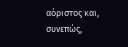αόριστος και, συνεπώς,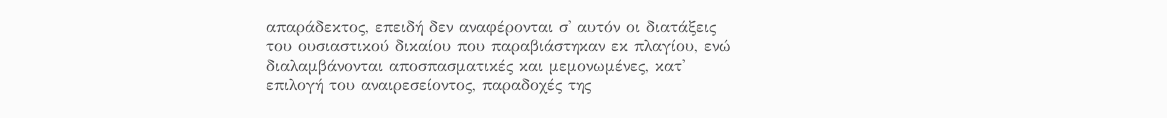απαράδεκτος, επειδή δεν αναφέρονται σ' αυτόν οι διατάξεις του ουσιαστικού δικαίου που παραβιάστηκαν εκ πλαγίου, ενώ διαλαμβάνονται αποσπασματικές και μεμονωμένες, κατ' επιλογή του αναιρεσείοντος, παραδοχές της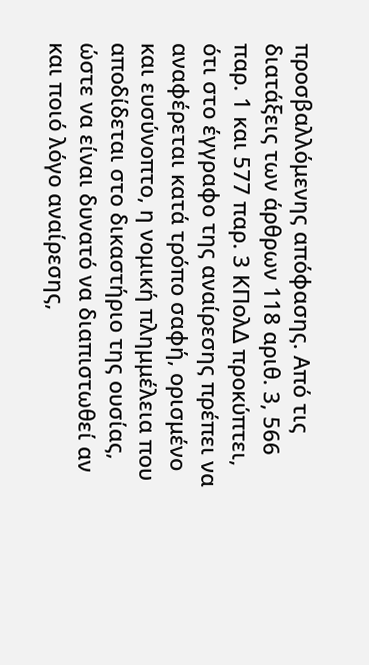προσβαλλόμενης απόφασης. Από τις διατάξεις των άρθρων 118 αριθ. 3, 566 παρ. 1 και 577 παρ. 3 ΚΠολΔ προκύπτει, ότι στο έγγραφο της αναίρεσης πρέπει να αναφέρεται κατά τρόπο σαφή, ορισμένο και ευσύνοπτο, η νομική πλημμέλεια που αποδίδεται στο δικαστήριο της ουσίας, ώστε να είναι δυνατό να διαπιστωθεί αν και ποιό λόγο αναίρεσης,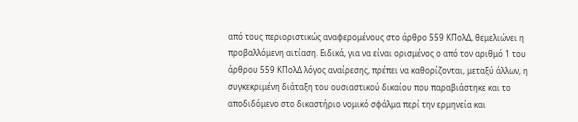από τους περιοριστικώς αναφερομένους στο άρθρο 559 ΚΠολΔ, θεμελιώνει η προβαλλόμενη αιτίαση. Ειδικά, για να είναι ορισμένος ο από τον αριθμό 1 του άρθρου 559 ΚΠολΔ λόγος αναίρεσης, πρέπει να καθορίζονται, μεταξύ άλλων, η συγκεκριμένη διάταξη του ουσιαστικού δικαίου που παραβιάστηκε και το αποδιδόμενο στο δικαστήριο νομικό σφάλμα περί την ερμηνεία και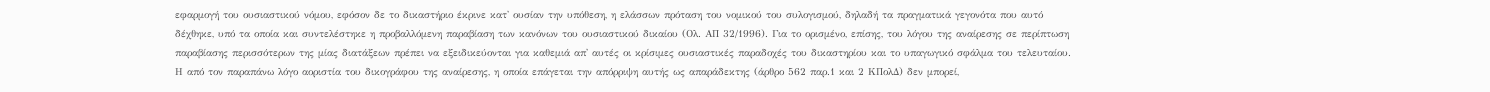εφαρμογή του ουσιαστικού νόμου, εφόσον δε το δικαστήριο έκρινε κατ' ουσίαν την υπόθεση, η ελάσσων πρόταση του νομικού του συλογισμού, δηλαδή τα πραγματικά γεγονότα που αυτό δέχθηκε, υπό τα οποία και συντελέστηκε η προβαλλόμενη παραβίαση των κανόνων του ουσιαστικού δικαίου (Ολ. ΑΠ 32/1996). Για το ορισμένο, επίσης, του λόγου της αναίρεσης σε περίπτωση παραβίασης περισσότερων της μίας διατάξεων πρέπει να εξειδικεύονται για καθεμιά απ' αυτές οι κρίσιμες ουσιαστικές παραδοχές του δικαστηρίου και το υπαγωγικό σφάλμα του τελευταίου. Η από τον παραπάνω λόγο αοριστία του δικογράφου της αναίρεσης, η οποία επάγεται την απόρριψη αυτής ως απαράδεκτης (άρθρο 562 παρ.1 και 2 ΚΠολΔ) δεν μπορεί,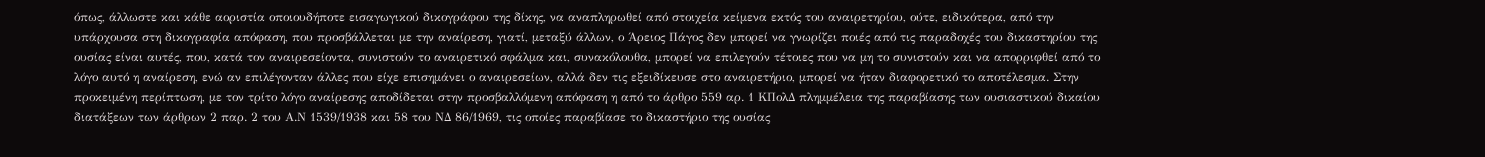όπως, άλλωστε και κάθε αοριστία οποιουδήποτε εισαγωγικού δικογράφου της δίκης, να αναπληρωθεί από στοιχεία κείμενα εκτός του αναιρετηρίου, ούτε, ειδικότερα, από την υπάρχουσα στη δικογραφία απόφαση, που προσβάλλεται με την αναίρεση, γιατί, μεταξύ άλλων, ο Άρειος Πάγος δεν μπορεί να γνωρίζει ποιές από τις παραδοχές του δικαστηρίου της ουσίας είναι αυτές, που, κατά τον αναιρεσείοντα, συνιστούν το αναιρετικό σφάλμα και, συνακόλουθα, μπορεί να επιλεγούν τέτοιες που να μη το συνιστούν και να απορριφθεί από το λόγο αυτό η αναίρεση, ενώ αν επιλέγονταν άλλες που είχε επισημάνει ο αναιρεσείων, αλλά δεν τις εξειδίκευσε στο αναιρετήριο, μπορεί να ήταν διαφορετικό το αποτέλεσμα. Στην προκειμένη περίπτωση, με τον τρίτο λόγο αναίρεσης αποδίδεται στην προσβαλλόμενη απόφαση η από το άρθρο 559 αρ. 1 ΚΠολΔ πλημμέλεια της παραβίασης των ουσιαστικού δικαίου διατάξεων των άρθρων 2 παρ. 2 του Α.Ν 1539/1938 και 58 του ΝΔ 86/1969, τις οποίες παραβίασε το δικαστήριο της ουσίας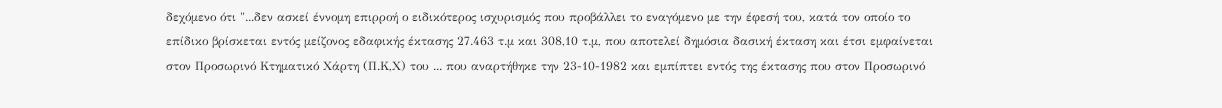δεχόμενο ότι "...δεν ασκεί έννομη επιρροή ο ειδικότερος ισχυρισμός που προβάλλει το εναγόμενο με την έφεσή του, κατά τον οποίο το επίδικο βρίσκεται εντός μείζονος εδαφικής έκτασης 27.463 τ.μ και 308,10 τ.μ, που αποτελεί δημόσια δασική έκταση και έτσι εμφαίνεται στον Προσωρινό Κτηματικό Χάρτη (Π.Κ,Χ) του ... που αναρτήθηκε την 23-10-1982 και εμπίπτει εντός της έκτασης που στον Προσωρινό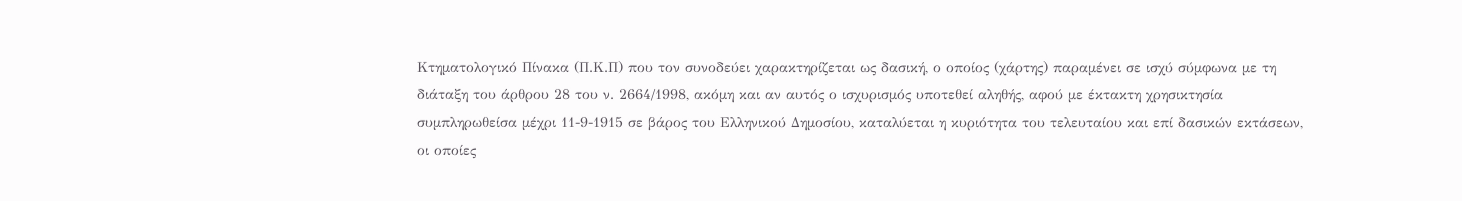Κτηματολογικό Πίνακα (Π.Κ.Π) που τον συνοδεύει χαρακτηρίζεται ως δασική, ο οποίος (χάρτης) παραμένει σε ισχύ σύμφωνα με τη διάταξη του άρθρου 28 του ν. 2664/1998, ακόμη και αν αυτός ο ισχυρισμός υποτεθεί αληθής, αφού με έκτακτη χρησικτησία συμπληρωθείσα μέχρι 11-9-1915 σε βάρος του Ελληνικού Δημοσίου, καταλύεται η κυριότητα του τελευταίου και επί δασικών εκτάσεων, οι οποίες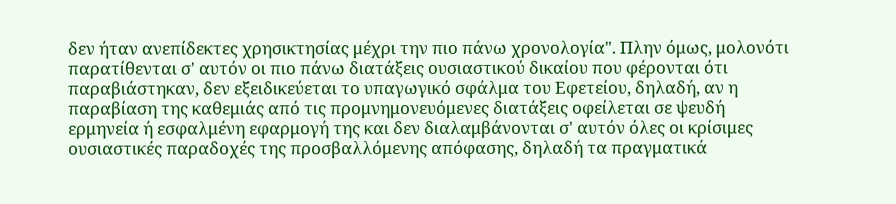δεν ήταν ανεπίδεκτες χρησικτησίας μέχρι την πιο πάνω χρονολογία". Πλην όμως, μολονότι παρατίθενται σ' αυτόν οι πιο πάνω διατάξεις ουσιαστικού δικαίου που φέρονται ότι παραβιάστηκαν, δεν εξειδικεύεται το υπαγωγικό σφάλμα του Εφετείου, δηλαδή, αν η παραβίαση της καθεμιάς από τις προμνημονευόμενες διατάξεις οφείλεται σε ψευδή ερμηνεία ή εσφαλμένη εφαρμογή της και δεν διαλαμβάνονται σ' αυτόν όλες οι κρίσιμες ουσιαστικές παραδοχές της προσβαλλόμενης απόφασης, δηλαδή τα πραγματικά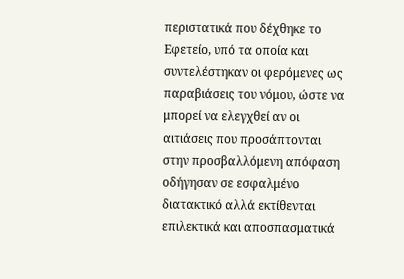περιστατικά που δέχθηκε το Εφετείο, υπό τα οποία και συντελέστηκαν οι φερόμενες ως παραβιάσεις του νόμου, ώστε να μπορεί να ελεγχθεί αν οι αιτιάσεις που προσάπτονται στην προσβαλλόμενη απόφαση οδήγησαν σε εσφαλμένο διατακτικό αλλά εκτίθενται επιλεκτικά και αποσπασματικά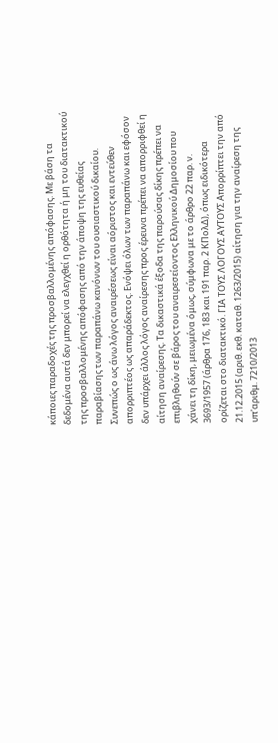κάποιες παραδοχές της προσβαλλομένης απόφασης. Με βάση τα δεδομένα αυτά δεν μπορεί να ελεγχθεί η ορθότητα ή μη του διατακτικού της προσβαλλομένης απόφασης από την άποψη της ευθείας παραβίασης των παραπάνω κανόνων του ουσιαστικού δικαίου. Συνεπώς ο ως άνω λόγος αναιρέσεως είναι αόριστος και εντεύθεν απορριπτέος ως απαράδεκτος. Ενόψει όλων των παραπάνω και εφόσον δεν υπάρχει άλλος λόγος αναίρεσης προς έρευνα πρέπει να απορριφθεί η αίτηση αναίρεσης. Τα δικαστικά έξοδα της παρούσας δίκης πρέπει να επιβληθούν σε βάρος του αναιρεσείοντος Ελληνικού Δημοσίου που χάνει τη δίκη, μειωμένα όμως, σύμφωνα με το άρθρο 22 παρ. ν. 3693/1957 (άρθρα 176, 183 και 191 παρ. 2 ΚΠολΔ), όπως ειδικότερα ορίζεται στο διατακτικό. ΓΙΑ ΤΟΥΣ ΛΟΓΟΥΣ ΑΥΤΟΥΣ Απορρίπτει την από 21.12.2015 (αριθ. εκθ. καταθ. 1263/2015) αίτηση για την αναίρεση της υπ'αριθμ. 7210/2013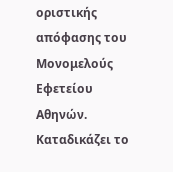οριστικής απόφασης του Μονομελούς Εφετείου Αθηνών. Καταδικάζει το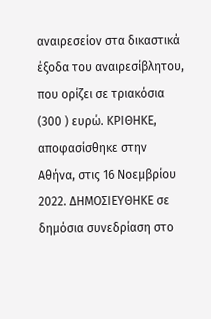αναιρεσείον στα δικαστικά έξοδα του αναιρεσίβλητου, που ορίζει σε τριακόσια (300 ) ευρώ. ΚΡΙΘΗΚΕ, αποφασίσθηκε στην Αθήνα, στις 16 Νοεμβρίου 2022. ΔΗΜΟΣΙΕΥΘΗΚΕ σε δημόσια συνεδρίαση στο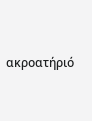ακροατήριό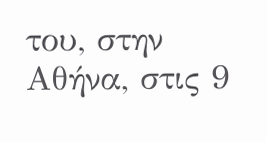του, στην Αθήνα, στις 9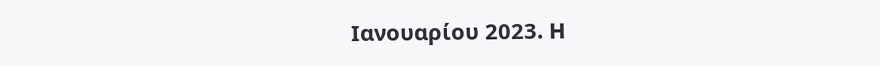Ιανουαρίου 2023. H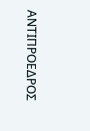ΑΝΤΙΠΡΟΕΔΡΟΣ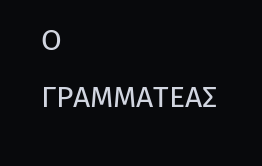Ο ΓΡΑΜΜΑΤΕΑΣ